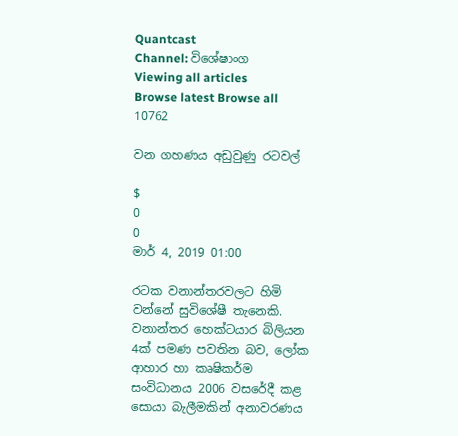Quantcast
Channel: විශේෂාංග
Viewing all articles
Browse latest Browse all 10762

වන ගහණය අඩුවුණු රටවල්

$
0
0
මාර් 4, 2019 01:00

රටක වනාන්තරවලට හිමි වන්නේ සුවිශේෂී තැනෙකි. වනාන්තර හෙක්ටයාර බිලියන 4ක් පමණ පවතින බව, ලෝක ආහාර හා කෘෂිකර්ම සංවිධානය 2006 වසරේදී කළ සොයා බැලීමකින් අනාවරණය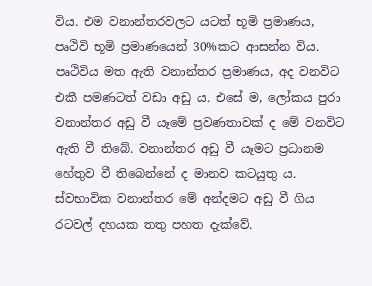විය. එම වනාන්තරවලට යටත් භූමි ප්‍රමාණය, පෘථිවි භූමි ප්‍රමාණයෙන් 30%කට ආසන්න විය. පෘථිවිය මත ඇති වනාන්තර ප්‍රමාණය, අද වනවිට එකී පමණටත් වඩා අඩු ය. එසේ ම, ලෝකය පුරා වනාන්තර අඩු වී යෑමේ ප්‍රවණතාවක් ද මේ වනවිට ඇති වී තිබේ. වනාන්තර අඩු වී යෑමට ප්‍රධානම හේතුව වී තිබෙන්නේ ද මානව කටයුතු ය. ස්වභාවික වනාන්තර මේ අන්දමට අඩු වී ගිය රටවල් දහයක තතු පහත දැක්වේ.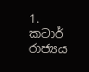1. කටාර් රාජ්‍යය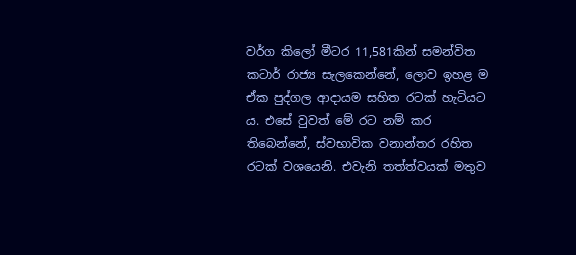වර්ග කිලෝ මීටර 11,581කින් සමන්විත කටාර් රාජ්‍ය සැලකෙන්නේ, ලොව ඉහළ ම ඒක පුද්ගල ආදායම සහිත රටක් හැටියට ය. එසේ වුවත් මේ රට නම් කර තිබෙන්නේ, ස්වභාවික වනාන්තර රහිත රටක් වශයෙනි. එවැනි තත්ත්වයක් මතුව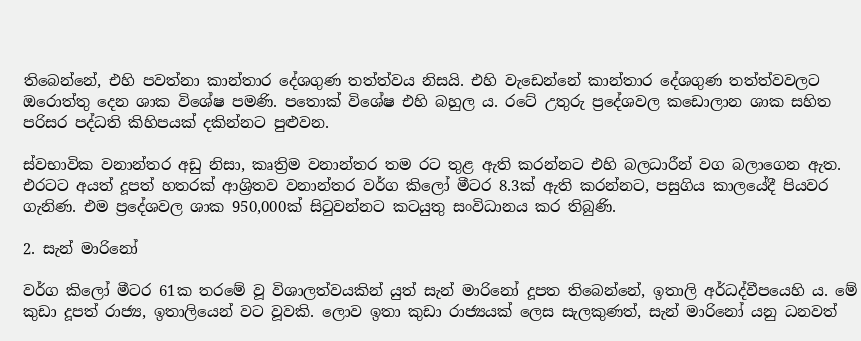තිබෙන්නේ, එහි පවත්නා කාන්තාර දේශගුණ තත්ත්වය නිසයි. එහි වැඩෙන්නේ කාන්තාර දේශගුණ තත්ත්වවලට ඔරොත්තු දෙන ශාක විශේෂ පමණි. පතොක් විශේෂ එහි බහුල ය. රටේ උතුරු ප්‍රදේශවල කඩොලාන ශාක සහිත පරිසර පද්ධති කිහිපයක් දකින්නට පුළුවන.

ස්වභාවික වනාන්තර අඩු නිසා, කෘත්‍රිම වනාන්තර තම රට තුළ ඇති කරන්නට එහි බලධාරීන් වග බලාගෙන ඇත. එරටට අයත් දූපත් හතරක් ආශ්‍රිතව වනාන්තර වර්ග කිලෝ මීටර 8.3ක් ඇති කරන්නට, පසුගිය කාලයේදී පියවර ගැනිණ. එම ප්‍රදේශවල ශාක 950,000ක් සිටුවන්නට කටයුතු සංවිධානය කර තිබුණි.

2. සැන් මාරිනෝ

වර්ග කිලෝ මීටර 61ක තරමේ වූ විශාලත්වයකින් යුත් සැන් මාරිනෝ දූපත තිබෙන්නේ, ඉතාලි අර්ධද්වීපයෙහි ය. මේ කුඩා දූපත් රාජ්‍ය, ඉතාලියෙන් වට වූවකි. ලොව ඉතා කුඩා රාජ්‍යයක් ලෙස සැලකුණත්, සැන් මාරිනෝ යනු ධනවත්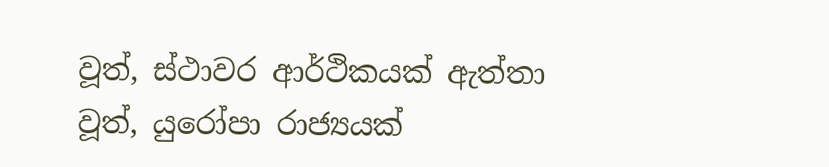වූත්, ස්ථාවර ආර්ථිකයක් ඇත්තා වූත්, යුරෝපා රාජ්‍යයක්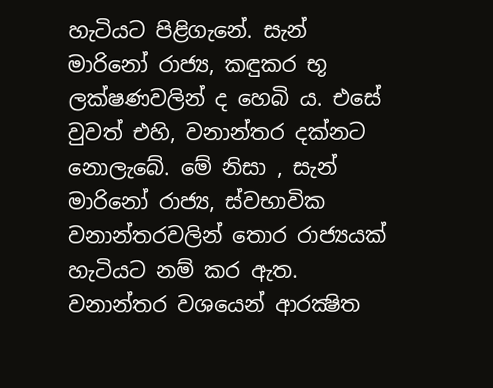හැටියට පිළිගැනේ. සැන් මාරිනෝ රාජ්‍ය, කඳුකර භූ ලක්ෂණවලින් ද හෙබි ය. එසේ වුවත් එහි, වනාන්තර දක්නට නොලැබේ. මේ නිසා , සැන් මාරිනෝ රාජ්‍ය, ස්වභාවික වනාන්තරවලින් තොර රාජ්‍යයක් හැටියට නම් කර ඇත. වනාන්තර වශයෙන් ආරක්‍ෂිත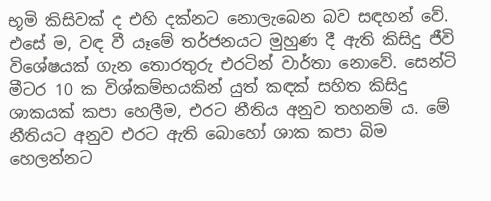භූමි කිසිවක් ද එහි දක්නට නොලැබෙන බව සඳහන් වේ. එසේ ම, වඳ වී යෑමේ තර්ජනයට මුහුණ දී ඇති කිසිදු ජීවි විශේෂයක් ගැන තොරතුරු එරටින් වාර්තා නොවේ. සෙන්ටි මීටර 10 ක විශ්කම්භයකින් යුත් කඳක් සහිත කිසිදු ශාකයක් කපා හෙලීම, එරට නීතිය අනුව තහනම් ය. මේ නීතියට අනුව එරට ඇති බොහෝ ශාක කපා බිම හෙලන්නට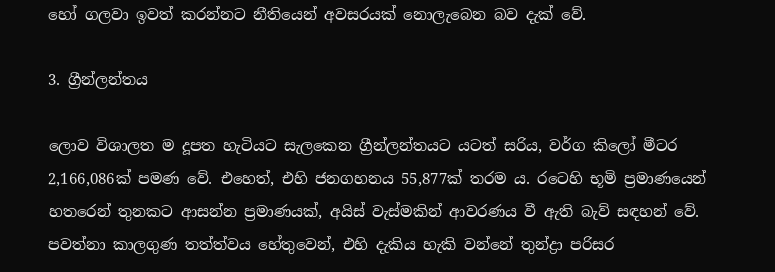හෝ ගලවා ඉවත් කරන්නට නීතියෙන් අවසරයක් නොලැබෙන බව දැක් වේ.

3. ග්‍රීන්ලන්තය

ලොව විශාලත ම දූපත හැටියට සැලකෙන ග්‍රීන්ලන්තයට යටත් සරිය, වර්ග කිලෝ මීටර 2,166,086ක් පමණ වේ. එහෙත්, එහි ජනගහනය 55,877ක් තරම ය. රටෙහි භූමි ප්‍රමාණයෙන් හතරෙන් තුනකට ආසන්න ප්‍රමාණයක්, අයිස් වැස්මකින් ආවරණය වී ඇති බැව් සඳහන් වේ. පවත්නා කාලගුණ තත්ත්වය හේතුවෙන්, එහි දැකිය හැකි වන්නේ තුන්ද්‍රා පරිසර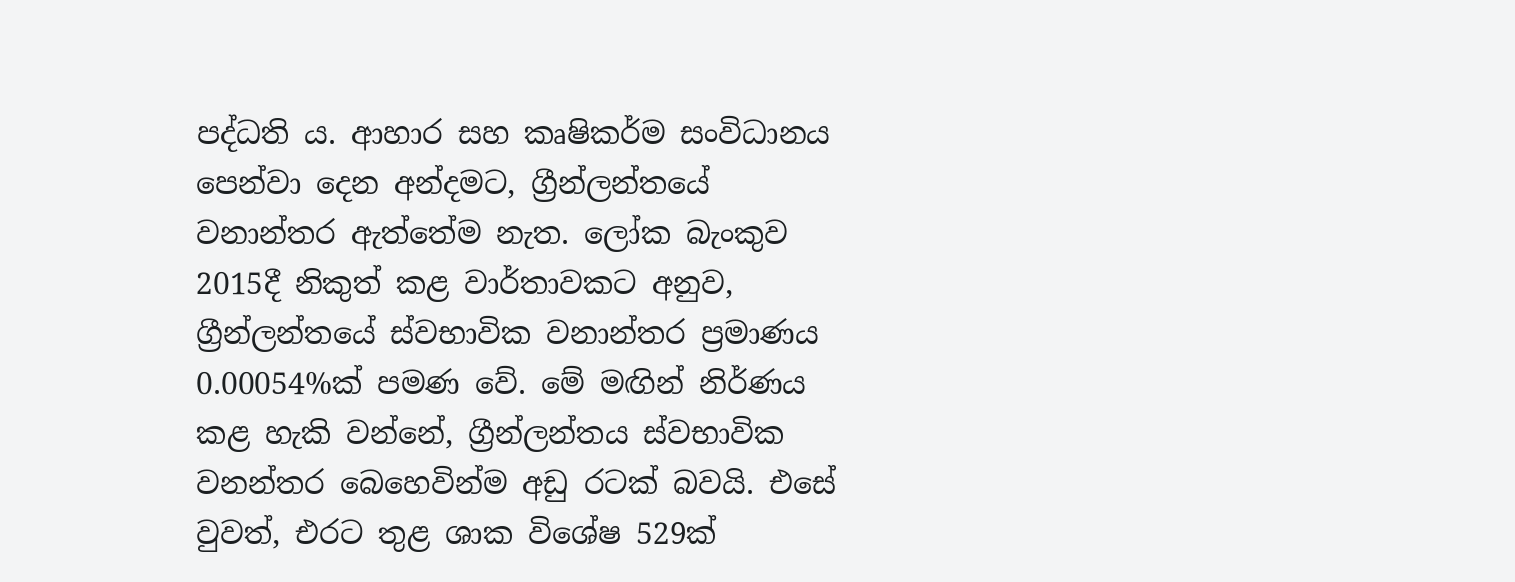පද්ධති ය. ආහාර සහ කෘෂිකර්ම සංවිධානය පෙන්වා දෙන අන්දමට, ග්‍රීන්ලන්තයේ වනාන්තර ඇත්තේම නැත. ලෝක බැංකුව 2015දී නිකුත් කළ වාර්තාවකට අනුව, ග්‍රීන්ලන්තයේ ස්වභාවික වනාන්තර ප්‍රමාණය 0.00054%ක් පමණ වේ. මේ මඟින් නිර්ණය කළ හැකි වන්නේ, ග්‍රීන්ලන්තය ස්වභාවික වනන්තර බෙහෙවින්ම අඩු රටක් බවයි. එසේ වුවත්, එරට තුළ ශාක විශේෂ 529ක්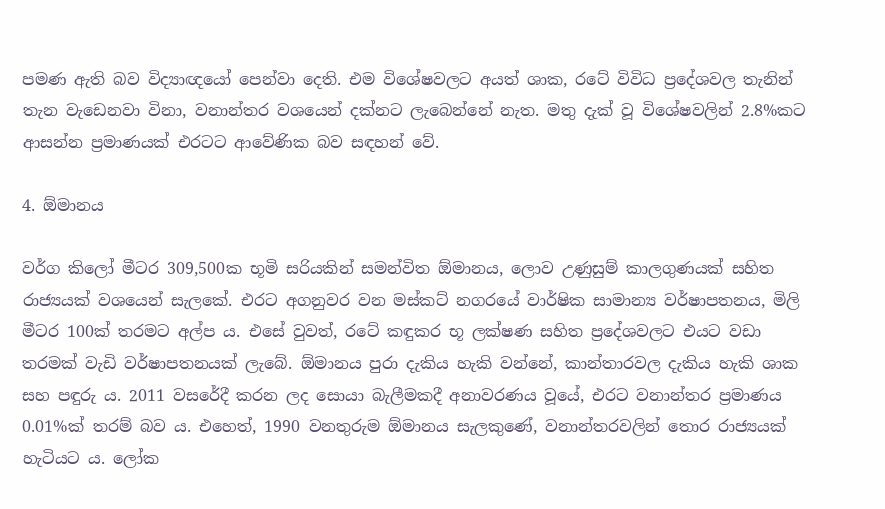පමණ ඇති බව විද්‍යාඥයෝ පෙන්වා දෙති. එම විශේෂවලට අයත් ශාක, රටේ විවිධ ප්‍රදේශවල තැනින් තැන වැඩෙනවා විනා, වනාන්තර වශයෙන් දක්නට ලැබෙන්නේ නැත. මතු දැක් වූ විශේෂවලින් 2.8%කට ආසන්න ප්‍රමාණයක් එරටට ආවේණික බව සඳහන් වේ.

4. ඕමානය

වර්ග කිලෝ මීටර 309,500ක භූමි සරියකින් සමන්විත ඕමානය, ලොව උණුසුම් කාලගුණයක් සහිත රාජ්‍යයක් වශයෙන් සැලකේ. එරට අගනුවර වන මස්කට් නගරයේ වාර්ෂික සාමාන්‍ය වර්ෂාපතනය, මිලි මීටර 100ක් තරමට අල්ප ය. එසේ වුවත්, රටේ කඳුකර භූ ලක්ෂණ සහිත ප්‍රදේශවලට එයට වඩා තරමක් වැඩි වර්ෂාපතනයක් ලැබේ. ඕමානය පුරා දැකිය හැකි වන්නේ, කාන්තාරවල දැකිය හැකි ශාක සහ පඳුරු ය. 2011 වසරේදී කරන ලද සොයා බැලීමකදී අනාවරණය වූයේ, එරට වනාන්තර ප්‍රමාණය 0.01%ක් තරම් බව ය. එහෙත්, 1990 වනතුරුම ඕමානය සැලකුණේ, වනාන්තරවලින් තොර රාජ්‍යයක් හැටියට ය. ලෝක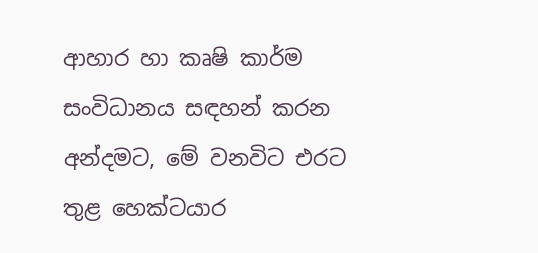ආහාර හා කෘෂි කාර්ම සංවිධානය සඳහන් කරන අන්දමට, මේ වනවිට එරට තුළ හෙක්ටයාර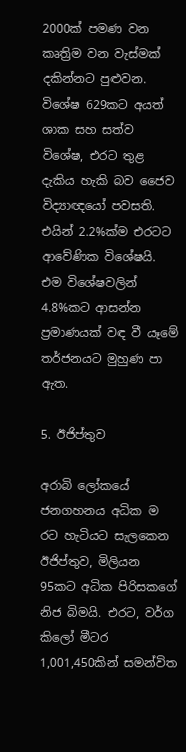2000ක් පමණ වන කෘත්‍රිම වන වැස්මක් දකින්නට පුළුවන. විශේෂ 629කට අයත් ශාක සහ සත්ව විශේෂ, එරට තුළ දැකිය හැකි බව ජෛව විද්‍යාඥයෝ පවසති. එයින් 2.2%ක්ම එරටට ආවේණික විශේෂයි. එම විශේෂවලින් 4.8%කට ආසන්න ප්‍රමාණයක් වඳ වී යෑමේ තර්ජනයට මුහුණ පා ඇත.

5. ඊජිප්තුව

අරාබි ලෝකයේ ජනගහනය අධික ම රට හැටියට සැලකෙන ඊජිප්තුව, මිලියන 95කට අධික පිරිසකගේ නිජ බිමයි. එරට, වර්ග කිලෝ මීටර 1,001,450කින් සමන්විත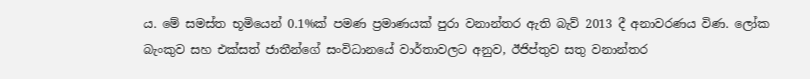ය. මේ සමස්ත භූමියෙන් 0.1%ක් පමණ ප්‍රමාණයක් පුරා වනාන්තර ඇති බැව් 2013 දී අනාවරණය විණ. ලෝක බැංකුව සහ එක්සත් ජාතීන්ගේ සංවිධානයේ වාර්තාවලට අනුව, ඊජිප්තුව සතු වනාන්තර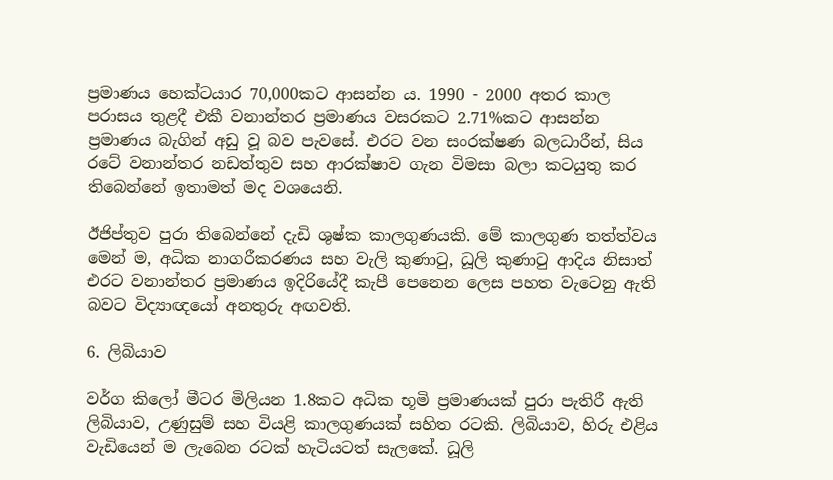ප්‍රමාණය හෙක්ටයාර 70,000කට ආසන්න ය. 1990 - 2000 අතර කාල පරාසය තුළදී එකී වනාන්තර ප්‍රමාණය වසරකට 2.71%කට ආසන්න ප්‍රමාණය බැගින් අඩු වූ බව පැවසේ. එරට වන සංරක්ෂණ බලධාරීන්, සිය රටේ වනාන්තර නඩත්තුව සහ ආරක්ෂාව ගැන විමසා බලා කටයුතු කර තිබෙන්නේ ඉතාමත් මද වශයෙනි.

ඊජිප්තුව පුරා තිබෙන්නේ දැඩි ශුෂ්ක කාලගුණයකි. මේ කාලගුණ තත්ත්වය මෙන් ම, අධික නාගරීකරණය සහ වැලි කුණාටු, ධූලි කුණාටු ආදිය නිසාත් එරට වනාන්තර ප්‍රමාණය ඉදිරියේදී කැපී පෙනෙන ලෙස පහත වැටෙනු ඇති බවට විද්‍යාඥයෝ අනතුරු අඟවති.

6. ලිබියාව

වර්ග කිලෝ මීටර මිලියන 1.8කට අධික භූමි ප්‍රමාණයක් පුරා පැතිරී ඇති ලිබියාව, උණුසුම් සහ වියළි කාලගුණයක් සහිත රටකි. ලිබියාව, හිරු එළිය වැඩියෙන් ම ලැබෙන රටක් හැටියටත් සැලකේ. ධූලි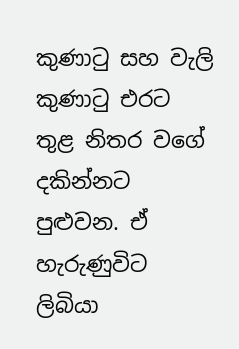කුණාටු සහ වැලි කුණාටු එරට තුළ නිතර වගේ දකින්නට පුළුවන. ඒ හැරුණුවිට ලිබියා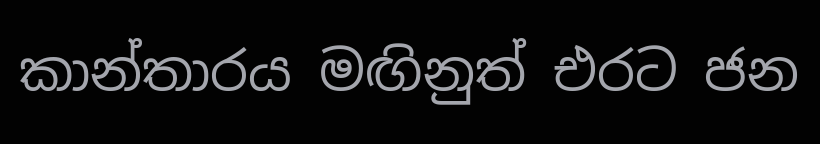කාන්තාරය මඟිනුත් එරට ජන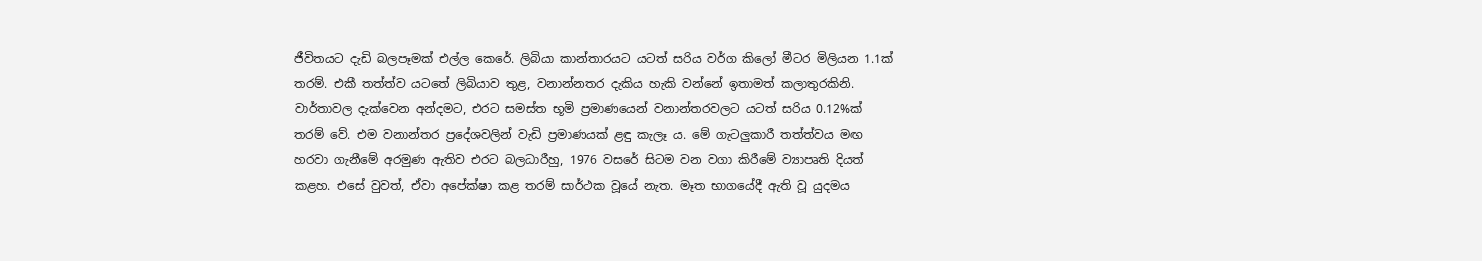ජීවිතයට දැඩි බලපෑමක් එල්ල කෙරේ. ලිබියා කාන්තාරයට යටත් සරිය වර්ග කිලෝ මීටර මිලියන 1.1ක් තරම්. එකී තත්ත්ව යටතේ ලිබියාව තුළ, වනාන්නතර දැකිය හැකි වන්නේ ඉතාමත් කලාතුරකිනි. වාර්තාවල දැක්වෙන අන්දමට, එරට සමස්ත භූමි ප්‍රමාණයෙන් වනාන්තරවලට යටත් සරිය 0.12%ක් තරම් වේ. එම වනාන්තර ප්‍රදේශවලින් වැඩි ප්‍රමාණයක් ළඳු කැලෑ ය. මේ ගැටලුකාරී තත්ත්වය මඟ හරවා ගැනීමේ අරමුණ ඇතිව එරට බලධාරීහු, 1976 වසරේ සිටම වන වගා කිරීමේ ව්‍යාපෘති දියත් කළහ. එසේ වුවත්, ඒවා අපේක්ෂා කළ තරම් සාර්ථක වූයේ නැත. මෑත භාගයේදී ඇති වූ යුදමය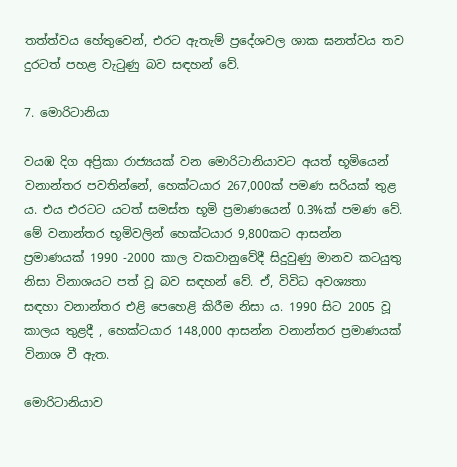තත්ත්වය හේතුවෙන්, එරට ඇතැම් ප්‍රදේශවල ශාක ඝනත්වය තව දුරටත් පහළ වැටුණු බව සඳහන් වේ.

7. මොරිටානියා

වයඹ දිග අප්‍රිකා රාජ්‍යයක් වන මොරිටානියාවට අයත් භූමියෙන් වනාන්තර පවතින්නේ, හෙක්ටයාර 267,000ක් පමණ සරියක් තුළ ය. එය එරටට යටත් සමස්ත භූමි ප්‍රමාණයෙන් 0.3%ක් පමණ වේ. මේ වනාන්තර භූමිවලින් හෙක්ටයාර 9,800කට ආසන්න ප්‍රමාණයක් 1990 -2000 කාල වකවානුවේදී සිදුවුණු මානව කටයුතු නිසා විනාශයට පත් වූ බව සඳහන් වේ. ඒ, විවිධ අවශ්‍යතා සඳහා වනාන්තර එළි පෙහෙළි කිරීම නිසා ය. 1990 සිට 2005 වූ කාලය තුළදී , හෙක්ටයාර 148,000 ආසන්න වනාන්තර ප්‍රමාණයක් විනාශ වී ඇත.

මොරිටානියාව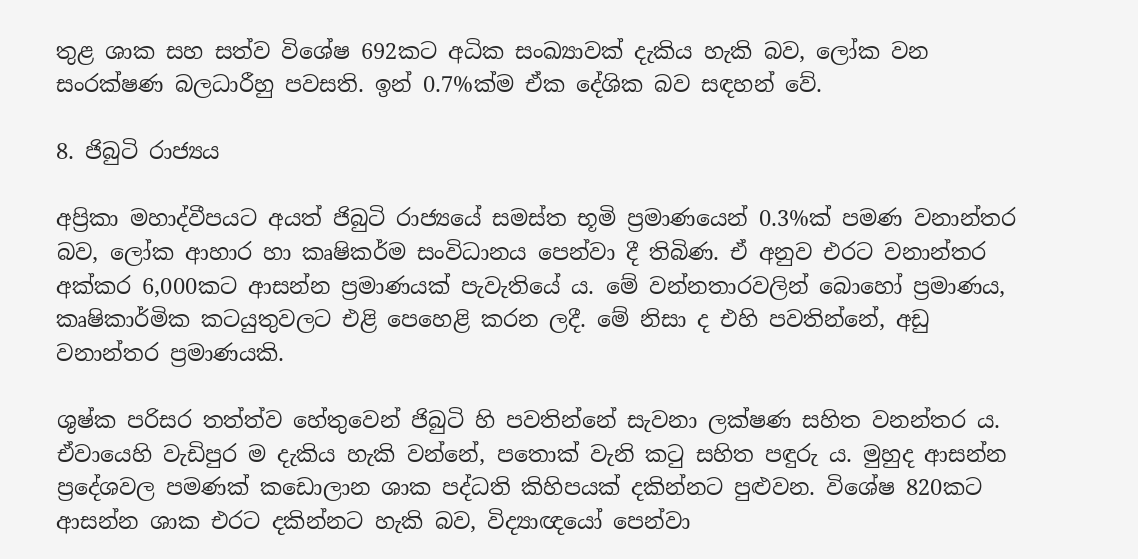තුළ ශාක සහ සත්ව විශේෂ 692කට අධික සංඛ්‍යාවක් දැකිය හැකි බව, ලෝක වන සංරක්ෂණ බලධාරීහු පවසති. ඉන් 0.7%ක්ම ඒක දේශික බව සඳහන් වේ.

8. ජිබුටි රාජ්‍යය

අප්‍රිකා මහාද්වීපයට අයත් ජිබුටි රාජ්‍යයේ සමස්ත භූමි ප්‍රමාණයෙන් 0.3%ක් පමණ වනාන්තර බව, ලෝක ආහාර හා කෘෂිකර්ම සංවිධානය පෙන්වා දී තිබිණ. ඒ අනුව එරට වනාන්තර අක්කර 6,000කට ආසන්න ප්‍රමාණයක් පැවැතියේ ය. මේ වන්නතාරවලින් බොහෝ ප්‍රමාණය, කෘෂිකාර්මික කටයුතුවලට එළි පෙහෙළි කරන ලදී. මේ නිසා ද එහි පවතින්නේ, අඩු වනාන්තර ප්‍රමාණයකි.

ශුෂ්ක පරිසර තත්ත්ව හේතුවෙන් ජිබුටි හි පවතින්නේ සැවනා ලක්ෂණ සහිත වනන්තර ය. ඒවායෙහි වැඩිපුර ම දැකිය හැකි වන්නේ, පතොක් වැනි කටු සහිත පඳුරු ය. මුහුද ආසන්න ප්‍රදේශවල පමණක් කඩොලාන ශාක පද්ධති කිහිපයක් දකින්නට පුළුවන. විශේෂ 820කට ආසන්න ශාක එරට දකින්නට හැකි බව, විද්‍යාඥයෝ පෙන්වා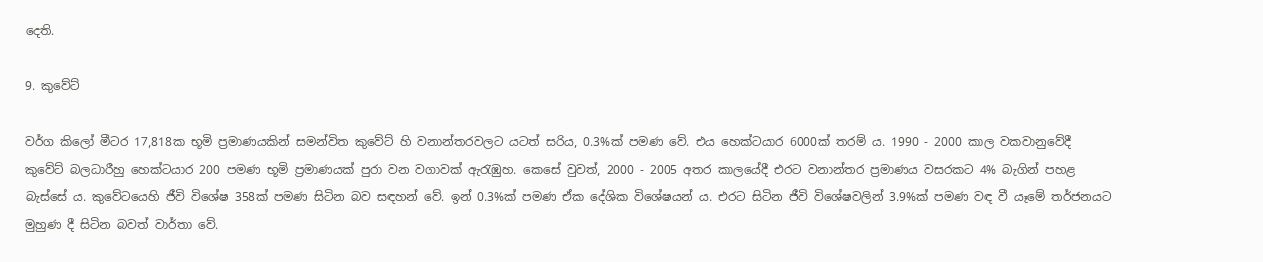දෙති.

9. කුවේට්

වර්ග කිලෝ මීටර 17,818ක භූමි ප්‍රමාණයකින් සමන්විත කුවේට් හි වනාන්තරවලට යටත් සරිය, 0.3%ක් පමණ වේ. එය හෙක්ටයාර 6000ක් තරම් ය. 1990 - 2000 කාල වකවානුවේදී කුවේට් බලධාරීහු හෙක්ටයාර 200 පමණ භූමි ප්‍රමාණයක් පුරා වන වගාවක් ඇරැඹුහ. කෙසේ වුවත්, 2000 - 2005 අතර කාලයේදී එරට වනාන්තර ප්‍රමාණය වසරකට 4% බැගින් පහළ බැස්සේ ය. කුවේටයෙහි ජීවි විශේෂ 358ක් පමණ සිටින බව සඳහන් වේ. ඉන් 0.3%ක් පමණ ඒක දේශික විශේෂයන් ය. එරට සිටින ජීවි විශේෂවලින් 3.9%ක් පමණ වඳ වී යෑමේ තර්ජනයට මුහුණ දී සිටින බවත් වාර්තා වේ.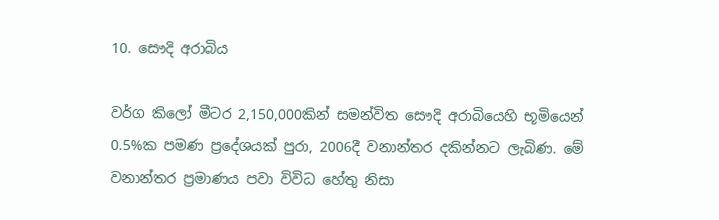10. සෞදි අරාබිය

වර්ග කිලෝ මීටර 2,150,000කින් සමන්විත සෞදි අරාබියෙහි භූමියෙන් 0.5%ක පමණ ප්‍රදේශයක් පුරා, 2006දී වනාන්තර දකින්නට ලැබිණ. මේ වනාන්තර ප්‍රමාණය පවා විවිධ හේතු නිසා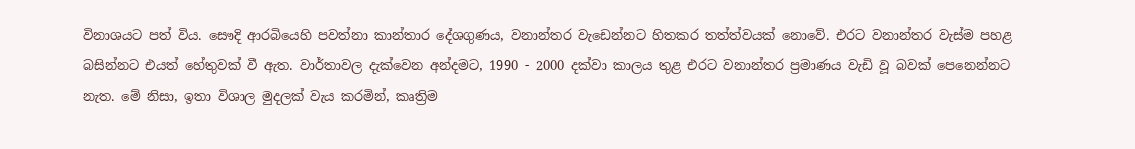විනාශයට පත් විය. සෞදි ආරබියෙහි පවත්නා කාන්තාර දේශගුණය, වනාන්තර වැඩෙන්නට හිතකර තත්ත්වයක් නොවේ. එරට වනාන්තර වැස්ම පහළ බසින්නට එයත් හේතුවක් වී ඇත. වාර්තාවල දැක්වෙන අන්දමට, 1990 - 2000 දක්වා කාලය තුළ එරට වනාන්තර ප්‍රමාණය වැඩි වූ බවක් පෙනෙන්නට නැත. මේ නිසා, ඉතා විශාල මුදලක් වැය කරමින්, කෘත්‍රිම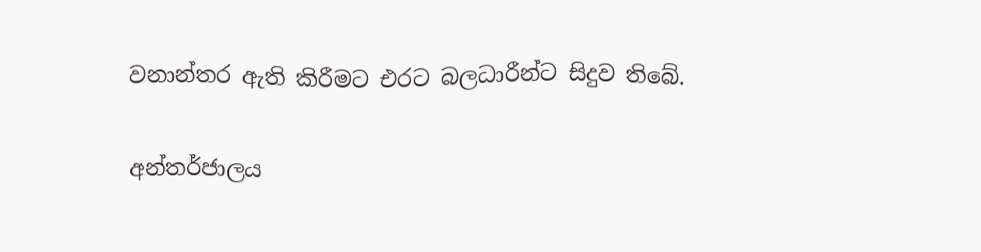වනාන්තර ඇති කිරීමට එරට බලධාරීන්ට සිදුව තිබේ.

අන්තර්ජාලය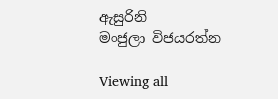ඇසුරිනි
මංජුලා විජයරත්න

Viewing all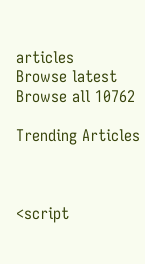articles
Browse latest Browse all 10762

Trending Articles



<script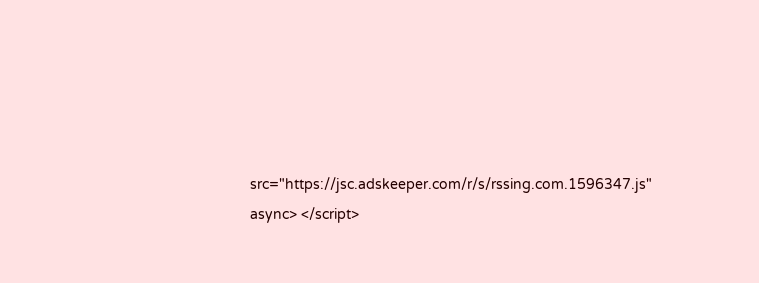src="https://jsc.adskeeper.com/r/s/rssing.com.1596347.js" async> </script>